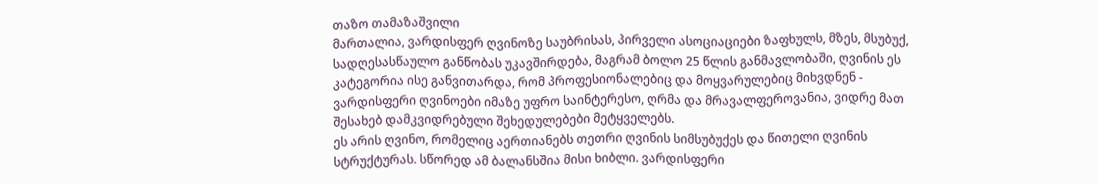თაზო თამაზაშვილი
მართალია, ვარდისფერ ღვინოზე საუბრისას, პირველი ასოციაციები ზაფხულს, მზეს, მსუბუქ, სადღესასწაულო განწობას უკავშირდება, მაგრამ ბოლო 25 წლის განმავლობაში, ღვინის ეს კატეგორია ისე განვითარდა, რომ პროფესიონალებიც და მოყვარულებიც მიხვდნენ - ვარდისფერი ღვინოები იმაზე უფრო საინტერესო, ღრმა და მრავალფეროვანია, ვიდრე მათ შესახებ დამკვიდრებული შეხედულებები მეტყველებს.
ეს არის ღვინო, რომელიც აერთიანებს თეთრი ღვინის სიმსუბუქეს და წითელი ღვინის სტრუქტურას. სწორედ ამ ბალანსშია მისი ხიბლი. ვარდისფერი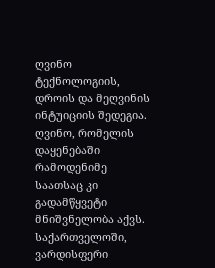ღვინო ტექნოლოგიის, დროის და მეღვინის ინტუიციის შედეგია. ღვინო, რომელის დაყენებაში რამოდენიმე საათსაც კი გადამწყვეტი მნიშვნელობა აქვს.
საქართველოში, ვარდისფერი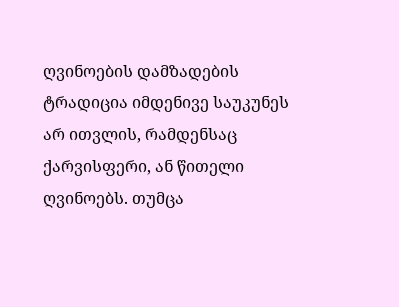ღვინოების დამზადების ტრადიცია იმდენივე საუკუნეს არ ითვლის, რამდენსაც ქარვისფერი, ან წითელი ღვინოებს. თუმცა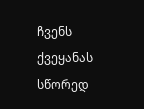ჩვენს ქვეყანას სწორედ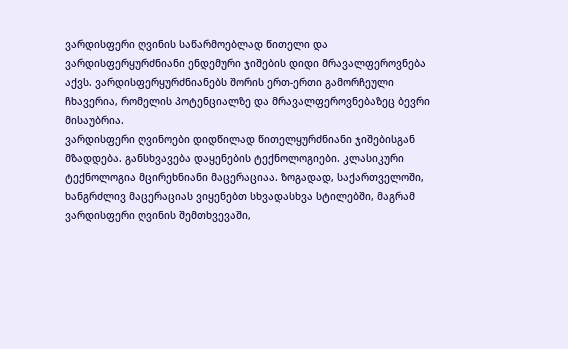ვარდისფერი ღვინის საწარმოებლად წითელი და ვარდისფერყურძნიანი ენდემური ჯიშების დიდი მრავალფეროვნება აქვს. ვარდისფერყურძნიანებს შორის ერთ-ერთი გამორჩეული ჩხავერია, რომელის პოტენციალზე და მრავალფეროვნებაზეც ბევრი მისაუბრია.
ვარდისფერი ღვინოები დიდწილად წითელყურძნიანი ჯიშებისგან მზადდება. განსხვავება დაყენების ტექნოლოგიები. კლასიკური ტექნოლოგია მცირეხნიანი მაცერაციაა. ზოგადად, საქართველოში, ხანგრძლივ მაცერაციას ვიყენებთ სხვადასხვა სტილებში, მაგრამ ვარდისფერი ღვინის შემთხვევაში,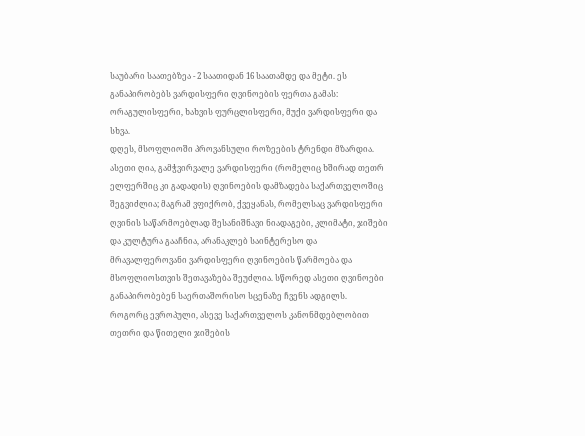საუბარი საათებზეა - 2 საათიდან 16 საათამდე და მეტი. ეს განაპირობებს ვარდისფერი ღვინოების ფერთა გამას: ორაგულისფერი, ხახვის ფურცლისფერი, მუქი ვარდისფერი და სხვა.
დღეს, მსოფლიოში პროვანსული როზეების ტრენდი მზარდია. ასეთი ღია, გამჭვირვალე ვარდისფერი (რომელიც ხშირად თეთრ ელფერშიც კი გადადის) ღვინოების დამზადება საქართველოშიც შეგვიძლია; მაგრამ ვფიქრობ, ქვეყანას, რომელსაც ვარდისფერი ღვინის საწარმოებლად შესანიშნავი ნიადაგები, კლიმატი, ჯიშები და კულტურა გააჩნია, არანაკლებ საინტერესო და მრავალფეროვანი ვარდისფერი ღვინოების წარმოება და მსოფლიოსთვის შეთავაზება შეუძლია. სწორედ ასეთი ღვინოები განაპირობებენ საერთაშორისო სცენაზე ჩვენს ადგილს.
როგორც ევროპული, ასევე საქართველოს კანონმდებლობით თეთრი და წითელი ჯიშების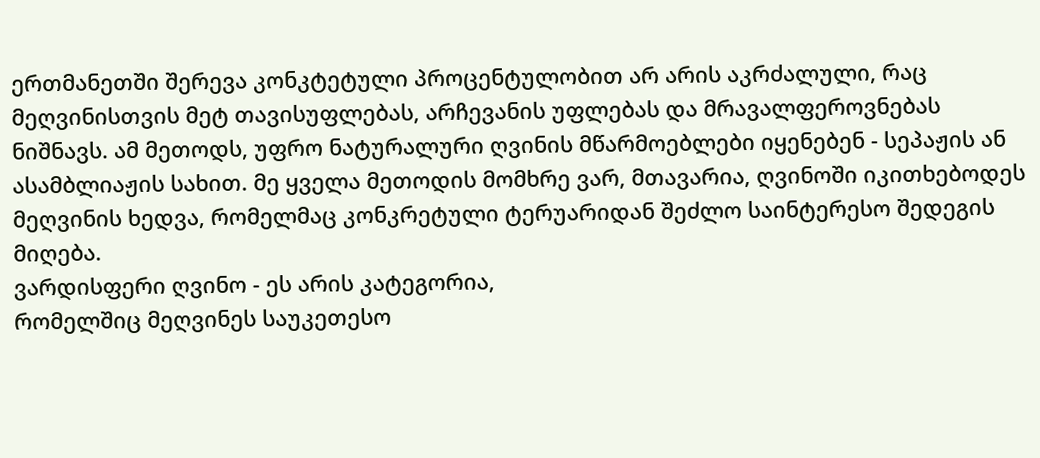ერთმანეთში შერევა კონკტეტული პროცენტულობით არ არის აკრძალული, რაც მეღვინისთვის მეტ თავისუფლებას, არჩევანის უფლებას და მრავალფეროვნებას ნიშნავს. ამ მეთოდს, უფრო ნატურალური ღვინის მწარმოებლები იყენებენ - სეპაჟის ან ასამბლიაჟის სახით. მე ყველა მეთოდის მომხრე ვარ, მთავარია, ღვინოში იკითხებოდეს მეღვინის ხედვა, რომელმაც კონკრეტული ტერუარიდან შეძლო საინტერესო შედეგის მიღება.
ვარდისფერი ღვინო - ეს არის კატეგორია,
რომელშიც მეღვინეს საუკეთესო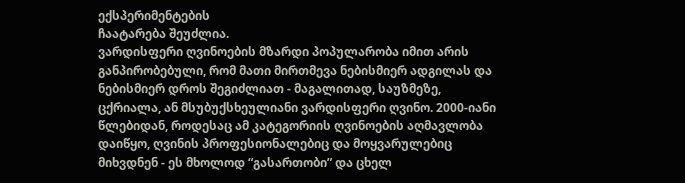ექსპერიმენტების
ჩაატარება შეუძლია.
ვარდისფერი ღვინოების მზარდი პოპულარობა იმით არის განპირობებული, რომ მათი მირთმევა ნებისმიერ ადგილას და ნებისმიერ დროს შეგიძლიათ - მაგალითად, საუზმეზე, ცქრიალა, ან მსუბუქსხეულიანი ვარდისფერი ღვინო. 2000-იანი წლებიდან, როდესაც ამ კატეგორიის ღვინოების აღმავლობა დაიწყო, ღვინის პროფესიონალებიც და მოყვარულებიც მიხვდნენ - ეს მხოლოდ “გასართობი” და ცხელ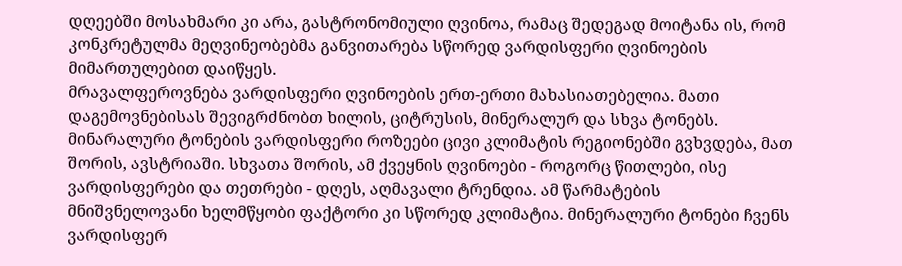დღეებში მოსახმარი კი არა, გასტრონომიული ღვინოა, რამაც შედეგად მოიტანა ის, რომ კონკრეტულმა მეღვინეობებმა განვითარება სწორედ ვარდისფერი ღვინოების მიმართულებით დაიწყეს.
მრავალფეროვნება ვარდისფერი ღვინოების ერთ-ერთი მახასიათებელია. მათი დაგემოვნებისას შევიგრძნობთ ხილის, ციტრუსის, მინერალურ და სხვა ტონებს. მინარალური ტონების ვარდისფერი როზეები ცივი კლიმატის რეგიონებში გვხვდება, მათ შორის, ავსტრიაში. სხვათა შორის, ამ ქვეყნის ღვინოები - როგორც წითლები, ისე ვარდისფერები და თეთრები - დღეს, აღმავალი ტრენდია. ამ წარმატების მნიშვნელოვანი ხელმწყობი ფაქტორი კი სწორედ კლიმატია. მინერალური ტონები ჩვენს ვარდისფერ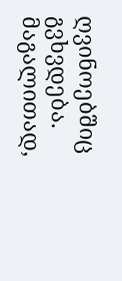ღვინოებშიც გვხვდება. მაგალითად,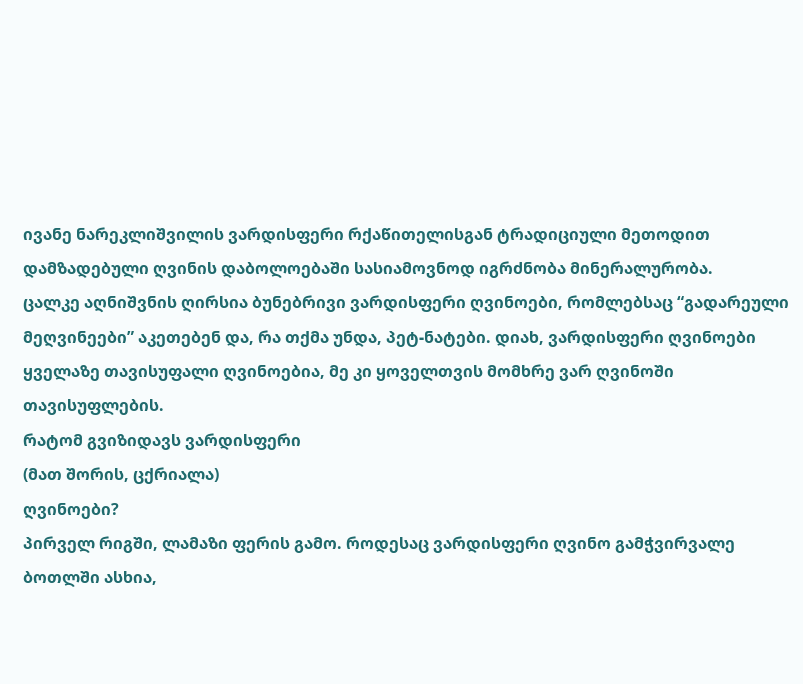ივანე ნარეკლიშვილის ვარდისფერი რქაწითელისგან ტრადიციული მეთოდით დამზადებული ღვინის დაბოლოებაში სასიამოვნოდ იგრძნობა მინერალურობა.
ცალკე აღნიშვნის ღირსია ბუნებრივი ვარდისფერი ღვინოები, რომლებსაც “გადარეული მეღვინეები” აკეთებენ და, რა თქმა უნდა, პეტ-ნატები. დიახ, ვარდისფერი ღვინოები ყველაზე თავისუფალი ღვინოებია, მე კი ყოველთვის მომხრე ვარ ღვინოში თავისუფლების.
რატომ გვიზიდავს ვარდისფერი
(მათ შორის, ცქრიალა)
ღვინოები?
პირველ რიგში, ლამაზი ფერის გამო. როდესაც ვარდისფერი ღვინო გამჭვირვალე ბოთლში ასხია,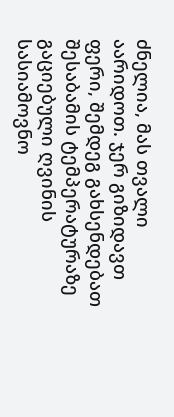ძნელია, მას თვალი აარიდოთ. ჯერ გიზიდავთ ფერი, შემდეგ გახსენდებათ შესაბამის ტემპერატურაზე გაციებული ღვინის სასიამოვნო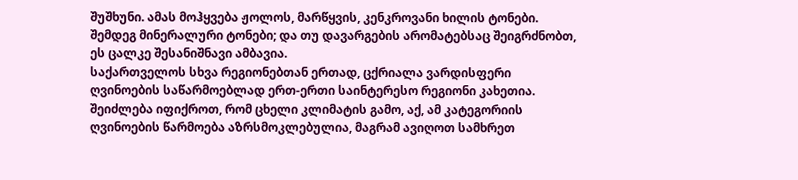შუშხუნი. ამას მოჰყვება ჟოლოს, მარწყვის, კენკროვანი ხილის ტონები. შემდეგ მინერალური ტონები; და თუ დავარგების არომატებსაც შეიგრძნობთ, ეს ცალკე შესანიშნავი ამბავია.
საქართველოს სხვა რეგიონებთან ერთად, ცქრიალა ვარდისფერი ღვინოების საწარმოებლად ერთ-ერთი საინტერესო რეგიონი კახეთია. შეიძლება იფიქროთ, რომ ცხელი კლიმატის გამო, აქ, ამ კატეგორიის ღვინოების წარმოება აზრსმოკლებულია, მაგრამ ავიღოთ სამხრეთ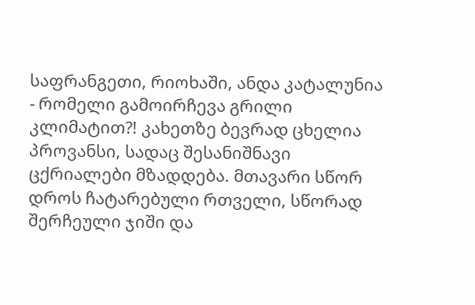საფრანგეთი, რიოხაში, ანდა კატალუნია - რომელი გამოირჩევა გრილი კლიმატით?! კახეთზე ბევრად ცხელია პროვანსი, სადაც შესანიშნავი ცქრიალები მზადდება. მთავარი სწორ დროს ჩატარებული რთველი, სწორად შერჩეული ჯიში და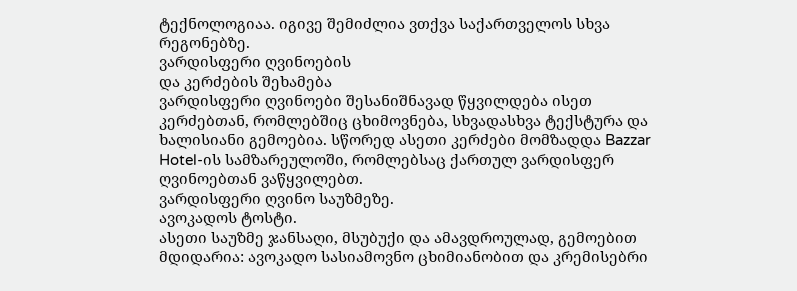ტექნოლოგიაა. იგივე შემიძლია ვთქვა საქართველოს სხვა რეგონებზე.
ვარდისფერი ღვინოების
და კერძების შეხამება
ვარდისფერი ღვინოები შესანიშნავად წყვილდება ისეთ კერძებთან, რომლებშიც ცხიმოვნება, სხვადასხვა ტექსტურა და ხალისიანი გემოებია. სწორედ ასეთი კერძები მომზადდა Bazzar Hotel-ის სამზარეულოში, რომლებსაც ქართულ ვარდისფერ ღვინოებთან ვაწყვილებთ.
ვარდისფერი ღვინო საუზმეზე.
ავოკადოს ტოსტი.
ასეთი საუზმე ჯანსაღი, მსუბუქი და ამავდროულად, გემოებით მდიდარია: ავოკადო სასიამოვნო ცხიმიანობით და კრემისებრი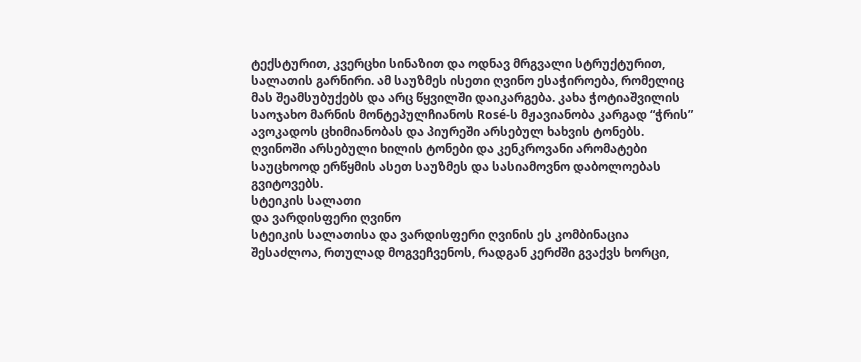ტექსტურით, კვერცხი სინაზით და ოდნავ მრგვალი სტრუქტურით, სალათის გარნირი. ამ საუზმეს ისეთი ღვინო ესაჭიროება, რომელიც მას შეამსუბუქებს და არც წყვილში დაიკარგება. კახა ჭოტიაშვილის საოჯახო მარნის მონტეპულჩიანოს Rosé-ს მჟავიანობა კარგად “ჭრის” ავოკადოს ცხიმიანობას და პიურეში არსებულ ხახვის ტონებს. ღვინოში არსებული ხილის ტონები და კენკროვანი არომატები საუცხოოდ ერწყმის ასეთ საუზმეს და სასიამოვნო დაბოლოებას გვიტოვებს.
სტეიკის სალათი
და ვარდისფერი ღვინო
სტეიკის სალათისა და ვარდისფერი ღვინის ეს კომბინაცია შესაძლოა, რთულად მოგვეჩვენოს, რადგან კერძში გვაქვს ხორცი,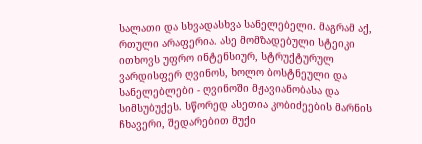სალათი და სხვადასხვა სანელებელი. მაგრამ აქ, რთული არაფერია. ასე მომზადებული სტეიკი ითხოვს უფრო ინტენსიურ, სტრუქტურულ ვარდისფერ ღვინოს, ხოლო ბოსტნეული და სანელებლები - ღვინოში მჟავიანობასა და სიმსუბუქეს. სწორედ ასეთია კობიძეების მარნის ჩხავერი, შედარებით მუქი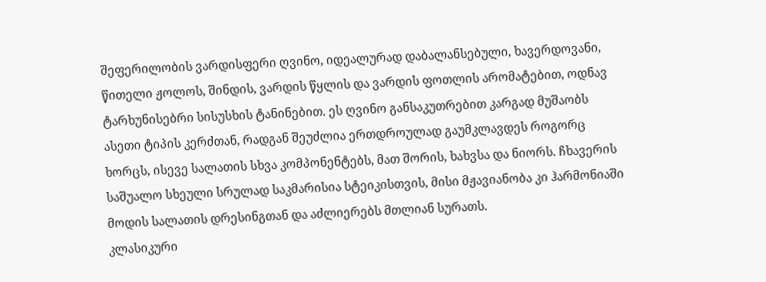შეფერილობის ვარდისფერი ღვინო, იდეალურად დაბალანსებული, ხავერდოვანი, წითელი ჟოლოს, შინდის, ვარდის წყლის და ვარდის ფოთლის არომატებით, ოდნავ ტარხუნისებრი სისუსხის ტანინებით. ეს ღვინო განსაკუთრებით კარგად მუშაობს ასეთი ტიპის კერძთან, რადგან შეუძლია ერთდროულად გაუმკლავდეს როგორც ხორცს, ისევე სალათის სხვა კომპონენტებს, მათ შორის, ხახვსა და ნიორს. ჩხავერის საშუალო სხეული სრულად საკმარისია სტეიკისთვის, მისი მჟავიანობა კი ჰარმონიაში მოდის სალათის დრესინგთან და აძლიერებს მთლიან სურათს.
კლასიკური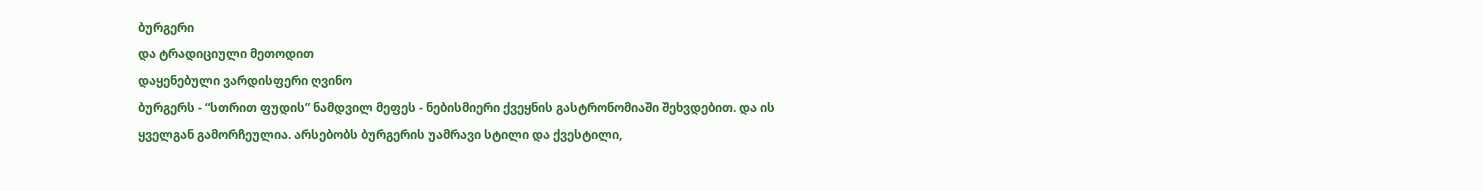ბურგერი
და ტრადიციული მეთოდით
დაყენებული ვარდისფერი ღვინო
ბურგერს - “სთრით ფუდის” ნამდვილ მეფეს - ნებისმიერი ქვეყნის გასტრონომიაში შეხვდებით. და ის ყველგან გამორჩეულია. არსებობს ბურგერის უამრავი სტილი და ქვესტილი,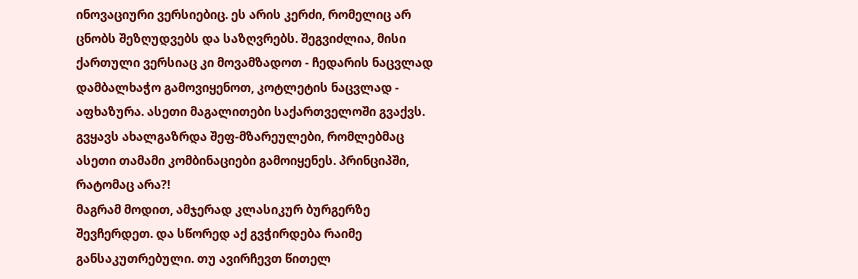ინოვაციური ვერსიებიც. ეს არის კერძი, რომელიც არ ცნობს შეზღუდვებს და საზღვრებს. შეგვიძლია, მისი ქართული ვერსიაც კი მოვამზადოთ - ჩედარის ნაცვლად დამბალხაჭო გამოვიყენოთ, კოტლეტის ნაცვლად - აფხაზურა. ასეთი მაგალითები საქართველოში გვაქვს. გვყავს ახალგაზრდა შეფ-მზარეულები, რომლებმაც ასეთი თამამი კომბინაციები გამოიყენეს. პრინციპში, რატომაც არა?!
მაგრამ მოდით, ამჯერად კლასიკურ ბურგერზე შევჩერდეთ. და სწორედ აქ გვჭირდება რაიმე განსაკუთრებული. თუ ავირჩევთ წითელ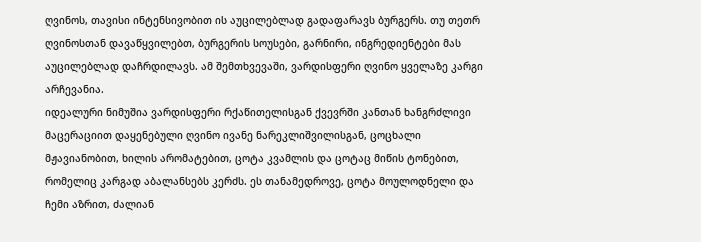ღვინოს, თავისი ინტენსივობით ის აუცილებლად გადაფარავს ბურგერს. თუ თეთრ ღვინოსთან დავაწყვილებთ, ბურგერის სოუსები, გარნირი, ინგრედიენტები მას აუცილებლად დაჩრდილავს. ამ შემთხვევაში, ვარდისფერი ღვინო ყველაზე კარგი არჩევანია.
იდეალური ნიმუშია ვარდისფერი რქაწითელისგან ქვევრში კანთან ხანგრძლივი მაცერაციით დაყენებული ღვინო ივანე ნარეკლიშვილისგან, ცოცხალი მჟავიანობით, ხილის არომატებით, ცოტა კვამლის და ცოტაც მიწის ტონებით, რომელიც კარგად აბალანსებს კერძს. ეს თანამედროვე, ცოტა მოულოდნელი და ჩემი აზრით, ძალიან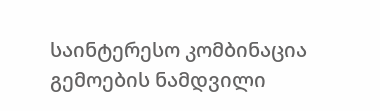საინტერესო კომბინაცია გემოების ნამდვილი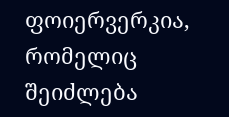ფოიერვერკია, რომელიც შეიძლება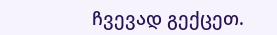ჩვევად გექცეთ.